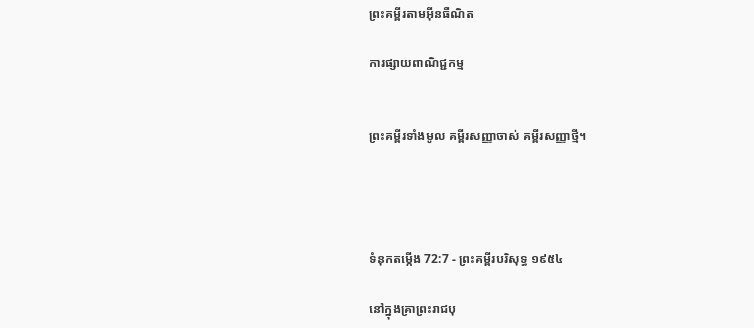ព្រះគម្ពីរតាមអ៊ីនធឺណិត

ការផ្សាយពាណិជ្ជកម្ម


ព្រះគម្ពីរទាំងមូល គម្ពីរសញ្ញាចាស់ គម្ពីរសញ្ញាថ្មី។




ទំនុកតម្កើង 72:7 - ព្រះគម្ពីរបរិសុទ្ធ ១៩៥៤

នៅក្នុងគ្រាព្រះ‌រាជបុ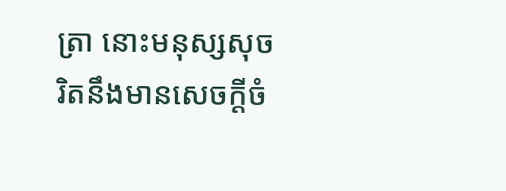ត្រា នោះមនុស្សសុចរិតនឹងមានសេចក្ដីចំ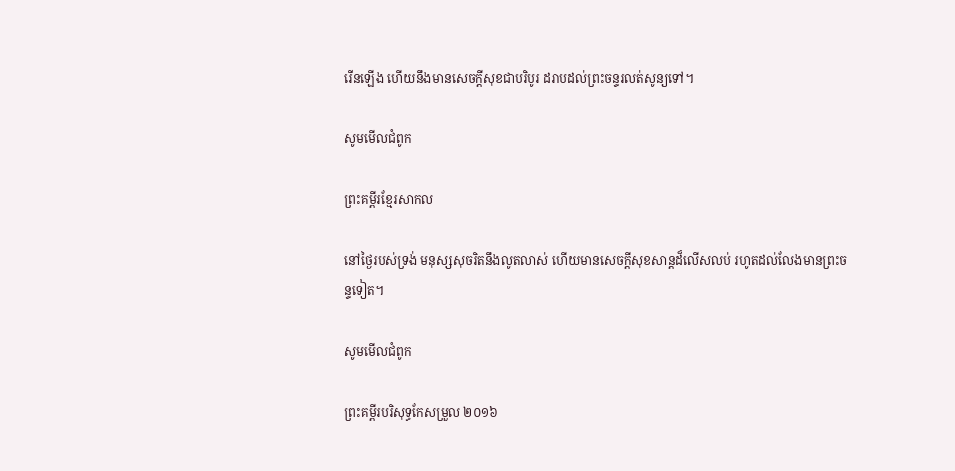រើនឡើង ហើយនឹងមានសេចក្ដីសុខជាបរិបូរ ដរាបដល់ព្រះ‌ចន្ទរលត់សូន្យទៅ។

សូមមើលជំពូក

ព្រះគម្ពីរខ្មែរសាកល

នៅថ្ងៃរបស់ទ្រង់ មនុស្សសុចរិតនឹងលូតលាស់ ហើយមានសេចក្ដីសុខសាន្តដ៏លើសលប់ រហូតដល់លែងមានព្រះចន្ទទៀត។

សូមមើលជំពូក

ព្រះគម្ពីរបរិសុទ្ធកែសម្រួល ២០១៦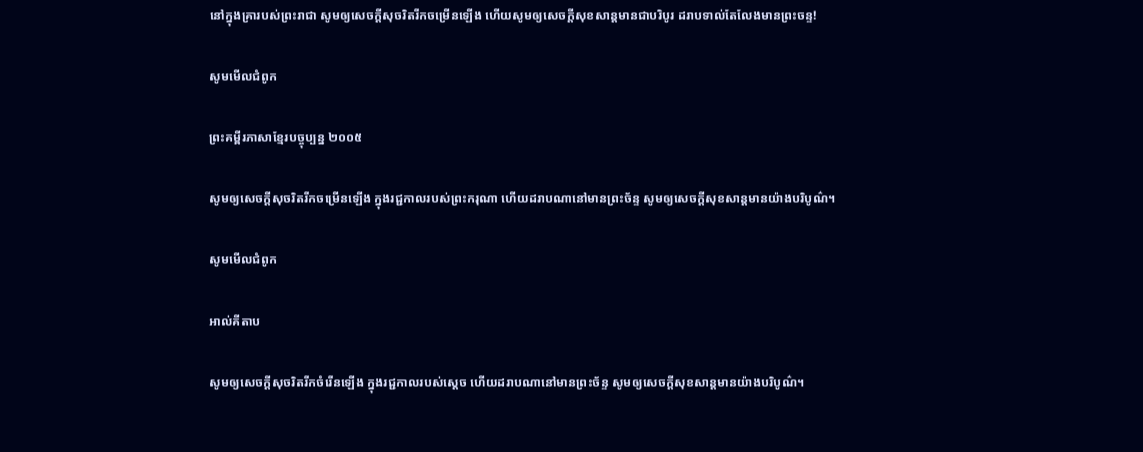នៅក្នុងគ្រារបស់ព្រះរាជា សូមឲ្យសេចក្ដីសុចរិតរីកចម្រើនឡើង ហើយសូមឲ្យសេចក្ដីសុខសាន្តមានជាបរិបូរ ដរាបទាល់តែលែងមានព្រះ‌ចន្ទ!

សូមមើលជំពូក

ព្រះគម្ពីរភាសាខ្មែរបច្ចុប្បន្ន ២០០៥

សូមឲ្យសេចក្ដីសុចរិតរីកចម្រើនឡើង ក្នុងរជ្ជកាលរបស់ព្រះ‌ករុណា ហើយដរាបណានៅមានព្រះ‌ច័ន្ទ សូមឲ្យសេចក្ដីសុខ‌សាន្តមានយ៉ាងបរិបូណ៌។

សូមមើលជំពូក

អាល់គីតាប

សូមឲ្យសេចក្ដីសុចរិតរីកចំរើនឡើង ក្នុងរជ្ជកាលរបស់ស្តេច ហើយដរាបណានៅមានព្រះ‌ច័ន្ទ សូមឲ្យសេចក្ដីសុខ‌សាន្តមានយ៉ាងបរិបូណ៌។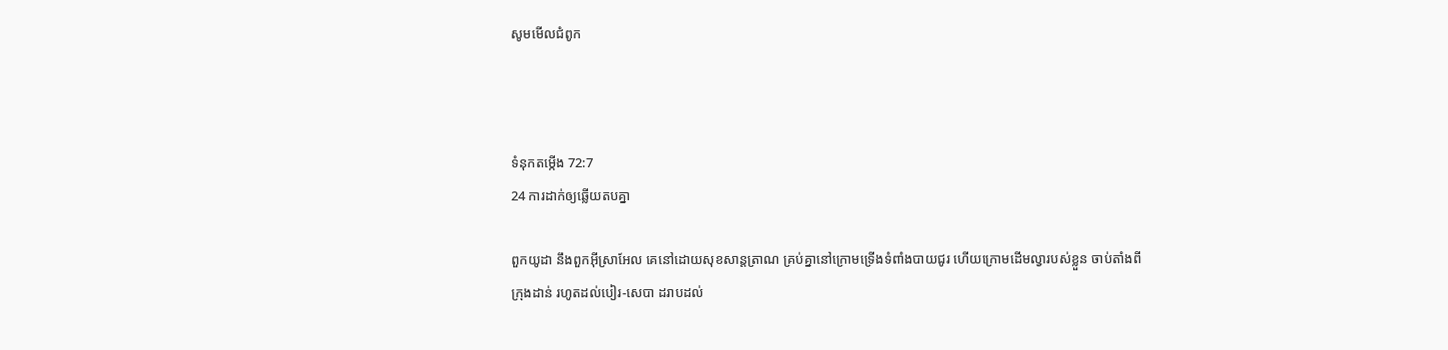សូមមើលជំពូក



ទំនុកតម្កើង 72:7
24 ការដាក់ឲ្យឆ្លើយតបគ្នា

ពួកយូដា នឹងពួកអ៊ីស្រាអែល គេនៅដោយសុខ‌សាន្ត‌ត្រាណ គ្រប់គ្នានៅក្រោមទ្រើងទំពាំង‌បាយ‌ជូរ ហើយក្រោមដើមល្វារបស់ខ្លួន ចាប់តាំងពីក្រុងដាន់ រហូតដល់បៀរ-សេបា ដរាបដល់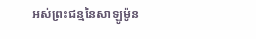អស់ព្រះ‌ជន្មនៃសាឡូម៉ូន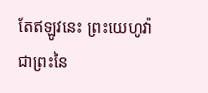តែឥឡូវនេះ ព្រះ‌យេហូវ៉ា ជាព្រះនៃ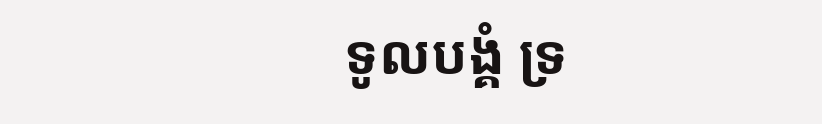ទូលបង្គំ ទ្រ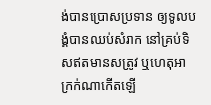ង់បានប្រោសប្រទាន ឲ្យទូលបង្គំបានឈប់សំរាក នៅគ្រប់ទិសឥតមានសត្រូវ ឬហេតុអាក្រក់ណាកើតឡើ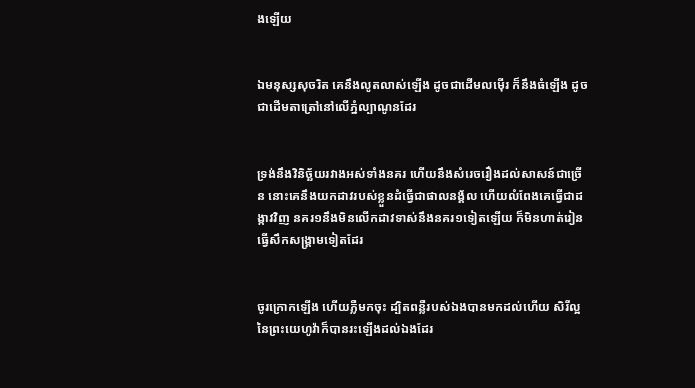ងឡើយ


ឯមនុស្សសុចរិត គេនឹងលូត‌លាស់ឡើង ដូចជាដើមលម៉ើរ ក៏នឹងធំឡើង ដូចជាដើមតាត្រៅនៅលើភ្នំល្បាណូនដែរ


ទ្រង់នឹងវិនិច្ឆ័យរវាងអស់ទាំងនគរ ហើយនឹងសំរេចរឿងដល់សាសន៍ជាច្រើន នោះគេនឹងយកដាវរបស់ខ្លួនដំធ្វើជាផាល‌នង្គ័ល ហើយលំពែងគេធ្វើជាដង្កាវវិញ នគរ១នឹងមិនលើកដាវទាស់នឹងនគរ១ទៀតឡើយ ក៏មិនហាត់រៀនធ្វើសឹកសង្គ្រាមទៀតដែរ


ចូរក្រោកឡើង ហើយភ្លឺមកចុះ ដ្បិតពន្លឺរបស់ឯងបានមកដល់ហើយ សិរី‌ល្អនៃព្រះ‌យេហូវ៉ាក៏បានរះឡើងដល់ឯងដែរ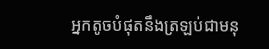អ្នកតូចបំផុតនឹងត្រឡប់ជាមនុ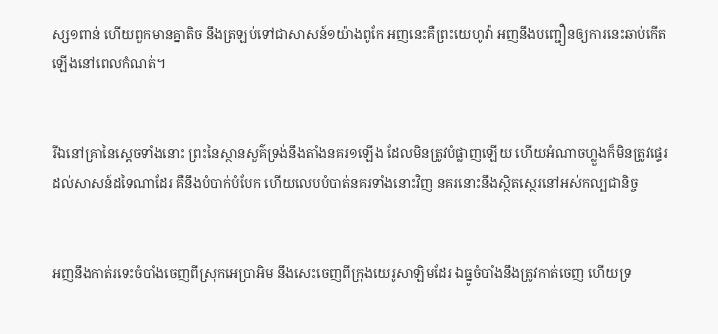ស្ស១ពាន់ ហើយពួកមានគ្នាតិច នឹងត្រឡប់ទៅជាសាសន៍១យ៉ាងពូកែ អញនេះគឺព្រះ‌យេហូវ៉ា អញនឹងបញ្ជឿនឲ្យការនេះឆាប់កើតឡើងនៅពេលកំណត់។


រីឯនៅគ្រានៃស្តេចទាំងនោះ ព្រះនៃស្ថាន‌សួគ៌ទ្រង់នឹងតាំងនគរ១ឡើង ដែលមិនត្រូវបំផ្លាញឡើយ ហើយអំណាចហ្លួងក៏មិនត្រូវផ្ទេរដល់សាសន៍ដទៃណាដែរ គឺនឹងបំបាក់បំបែក ហើយលេបបំបាត់នគរទាំងនោះវិញ នគរនោះនឹងស្ថិត‌ស្ថេរនៅអស់‌កល្ប‌ជានិច្ច


អញនឹងកាត់រទេះចំបាំងចេញពីស្រុកអេប្រា‌អិម នឹងសេះចេញពីក្រុងយេរូ‌សាឡិមដែរ ឯធ្នូចំបាំងនឹងត្រូវកាត់ចេញ ហើយទ្រ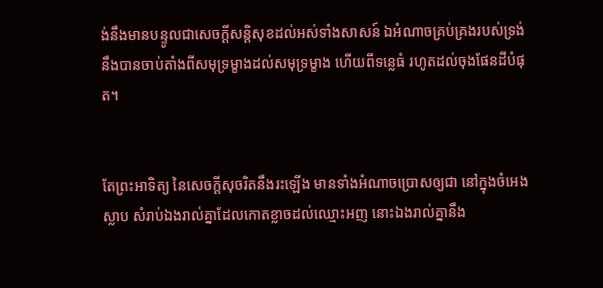ង់នឹងមានបន្ទូលជាសេចក្ដីសន្តិ‌សុខដល់អស់ទាំងសាសន៍ ឯអំណាចគ្រប់‌គ្រងរបស់ទ្រង់ នឹងបានចាប់តាំងពីសមុទ្រម្ខាងដល់សមុទ្រម្ខាង ហើយពីទន្លេធំ រហូតដល់ចុងផែនដីបំផុត។


តែព្រះ‌អាទិត្យ នៃសេចក្ដីសុចរិតនឹងរះឡើង មានទាំងអំណាចប្រោសឲ្យជា នៅក្នុងចំអេងស្លាប សំរាប់ឯងរាល់គ្នាដែលកោត‌ខ្លាចដល់ឈ្មោះអញ នោះឯងរាល់គ្នានឹង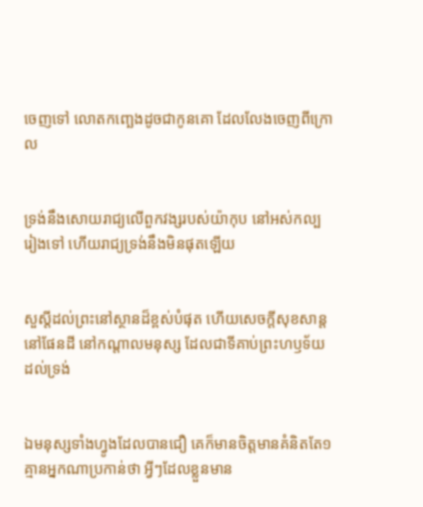ចេញទៅ លោត‌កញ្ឆេងដូចជាកូនគោ ដែលលែងចេញពីក្រោល


ទ្រង់នឹងសោយ‌រាជ្យលើពួកវង្សរបស់យ៉ាកុប នៅអស់‌កល្បរៀងទៅ ហើយរាជ្យទ្រង់នឹងមិនផុតឡើយ


សួស្តីដល់ព្រះនៅស្ថានដ៏ខ្ពស់បំផុត ហើយសេចក្ដីសុខ‌សាន្តនៅផែនដី នៅកណ្តាលមនុស្ស ដែលជាទីគាប់ព្រះ‌ហឫទ័យដល់ទ្រង់


ឯមនុស្សទាំងហ្វូងដែលបានជឿ គេក៏មានចិត្តមានគំនិតតែ១ គ្មានអ្នកណាប្រកាន់ថា អ្វីៗដែលខ្លួនមាន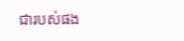ជារបស់ផង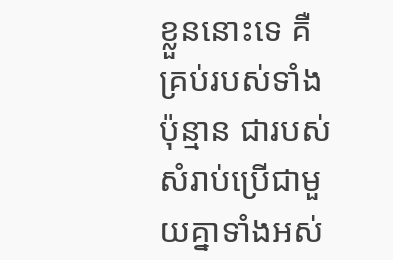ខ្លួននោះទេ គឺគ្រប់របស់ទាំងប៉ុន្មាន ជារបស់សំរាប់ប្រើជាមួយគ្នាទាំងអស់